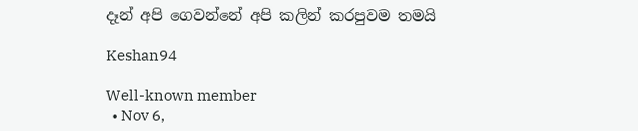දෑන් අපි ගෙවන්නේ අපි කලින් කරපුවම තමයි

Keshan94

Well-known member
  • Nov 6,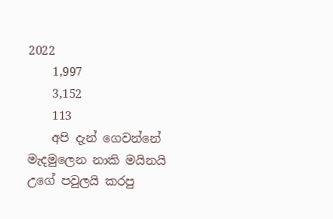2022
    1,997
    3,152
    113
    අපි දැන් ගෙවන්නේ මැදමුලෙන නාකි මයිනයි උගේ පවුලයි කරපු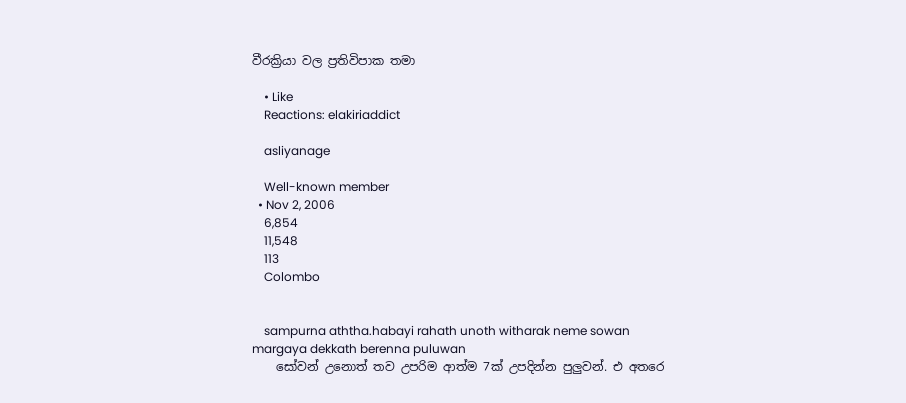වීරක්‍රියා වල ප්‍රතිවිපාක තමා

    • Like
    Reactions: elakiriaddict

    asliyanage

    Well-known member
  • Nov 2, 2006
    6,854
    11,548
    113
    Colombo


    sampurna aththa.habayi rahath unoth witharak neme sowan margaya dekkath berenna puluwan
    සෝවන් උනොත් තව උපරිම ආත්ම 7ක් උපදින්න පුලුවන්. එ අතරෙ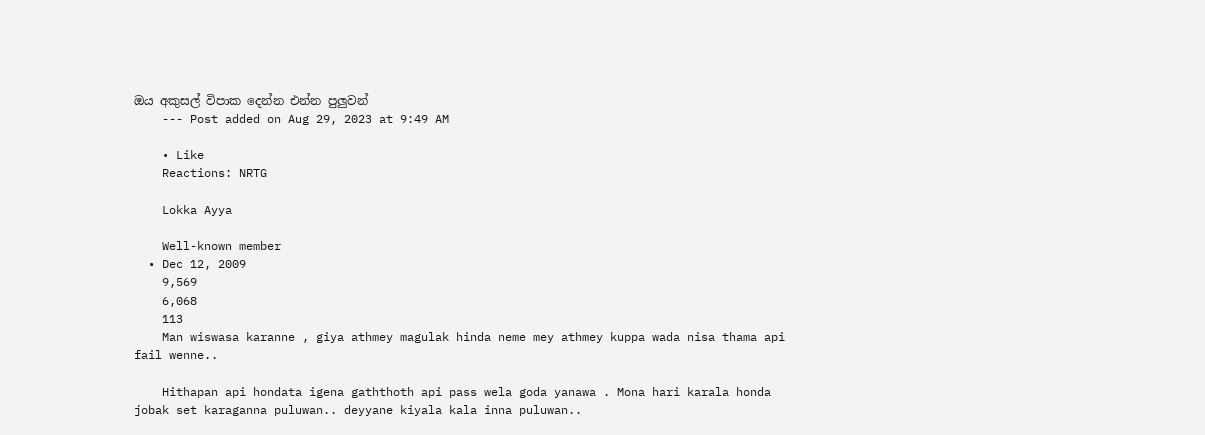ඔය අකුසල් විපාක දෙන්න එන්න පුලුවන්
    --- Post added on Aug 29, 2023 at 9:49 AM

    • Like
    Reactions: NRTG

    Lokka Ayya

    Well-known member
  • Dec 12, 2009
    9,569
    6,068
    113
    Man wiswasa karanne , giya athmey magulak hinda neme mey athmey kuppa wada nisa thama api fail wenne..

    Hithapan api hondata igena gaththoth api pass wela goda yanawa . Mona hari karala honda jobak set karaganna puluwan.. deyyane kiyala kala inna puluwan..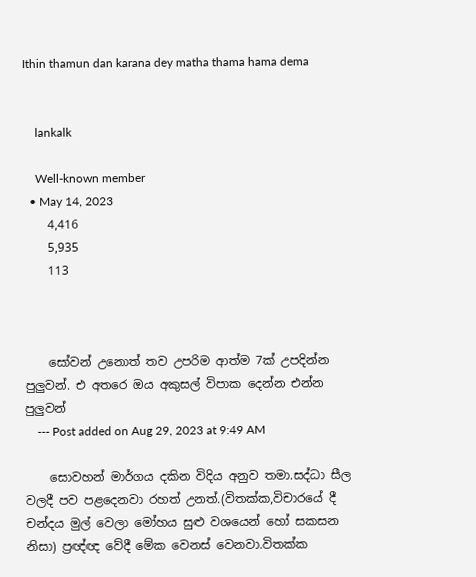Ithin thamun dan karana dey matha thama hama dema


    lankalk

    Well-known member
  • May 14, 2023
    4,416
    5,935
    113



    සෝවන් උනොත් තව උපරිම ආත්ම 7ක් උපදින්න පුලුවන්. එ අතරෙ ඔය අකුසල් විපාක දෙන්න එන්න පුලුවන්
    --- Post added on Aug 29, 2023 at 9:49 AM

    සොවහන් මාර්ගය දකින විදිය අනුව තමා.සද්ධා සීල වලදී පව පළදෙනවා රහත් උනත්.(විතක්ක,විචාරයේ දී චන්දය මුල් වෙලා මෝහය සුළු වශයෙන් හෝ සකසන නිසා) ප්‍රඥ්ඥ වේදී මේක වෙනස් වෙනවා.විතක්ක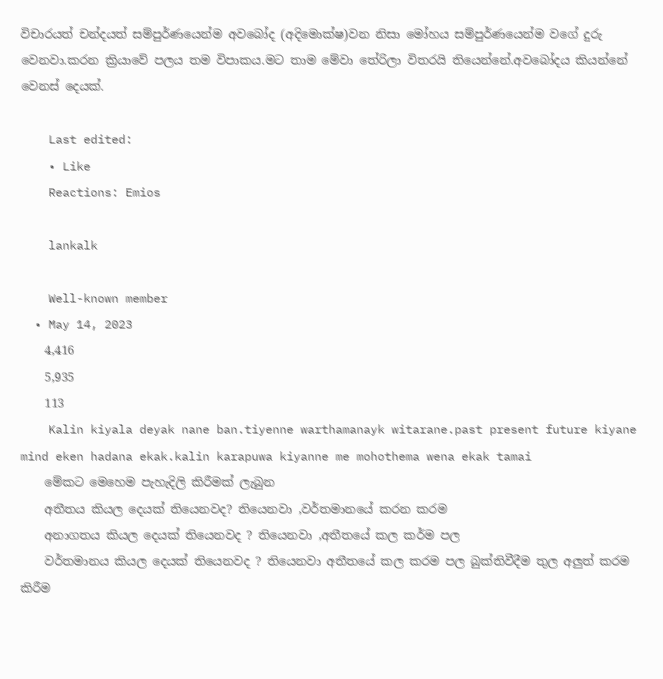විචාරයත් චන්දයත් සම්පුර්ණයෙන්ම අවබෝද (අදිමොක්ෂ)වන නිසා මෝහය සම්පුර්ණයෙන්ම වගේ දුරු වෙනවා.කරන ක්‍රියාවේ පලය තම විපාකය.මට තාම මේවා තේරිලා විතරයි තියෙන්නේ.අවබෝදය කියන්නේ වෙනස් දෙයක්.

    Last edited:
    • Like
    Reactions: Emios

    lankalk

    Well-known member
  • May 14, 2023
    4,416
    5,935
    113
    Kalin kiyala deyak nane ban.tiyenne warthamanayk witarane.past present future kiyane mind eken hadana ekak.kalin karapuwa kiyanne me mohothema wena ekak tamai
    මේකට මෙහෙම පැහැදිලි කිරීමක් ලැබුන
    අතීතය කියල දෙයක් තියෙනවද? තියෙනවා ,වර්තමානයේ කරන කරම
    අනාගතය කියල දෙයක් තියෙනවද ? තියෙනවා ,අතීතයේ කල කර්ම පල
    වර්තමානය කියල දෙයක් තියෙනවද ? තියෙනවා අතීතයේ කල කරම පල බුක්තිවීදීම තුල අලුත් කරම කිරීම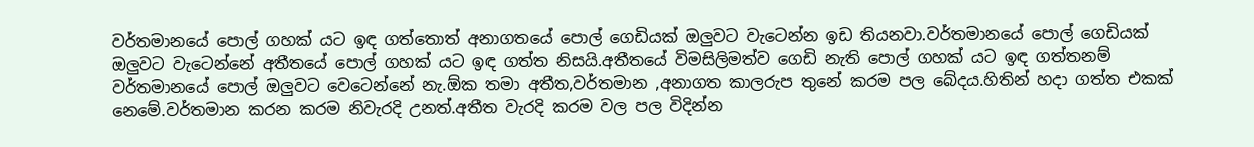වර්තමානයේ පොල් ගහක් යට ඉඳ ගත්තොත් අනාගතයේ පොල් ගෙඩියක් ඔලුවට වැටෙන්න ඉඩ තියනවා.වර්තමානයේ පොල් ගෙඩියක් ඔලුවට වැටෙන්නේ අතීතයේ පොල් ගහක් යට ඉඳ ගත්ත නිසයි.අතීතයේ විමසිලිමත්ව ගෙඩි නැති පොල් ගහක් යට ඉඳ ගත්තනම් වර්තමානයේ පොල් ඔලුවට වෙටෙන්නේ නැ.ඕක තමා අතීත,වර්තමාන ,අනාගත කාලරුප තුනේ කරම පල බේදය.හිතින් හදා ගත්ත එකක් නෙමේ.වර්තමාන කරන කරම නිවැරදි උනත්.අතීත වැරදි කරම වල පල විදින්න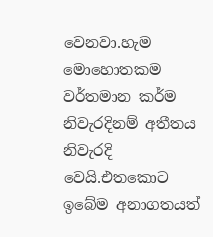වෙනවා.හැම මොහොතකම වර්තමාන කර්ම නිවැරදිනම් අතීතය නිවැරදි වෙයි.එතකොට ඉබේම අනාගතයත්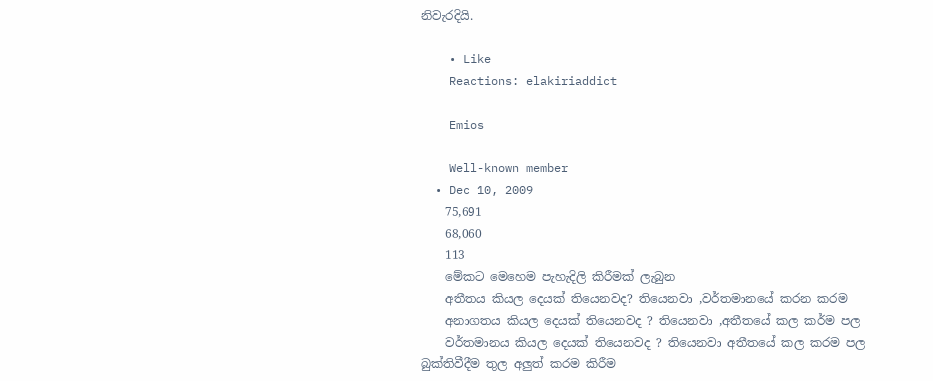නිවැරදියි.

    • Like
    Reactions: elakiriaddict

    Emios

    Well-known member
  • Dec 10, 2009
    75,691
    68,060
    113
    මේකට මෙහෙම පැහැදිලි කිරීමක් ලැබුන
    අතීතය කියල දෙයක් තියෙනවද? තියෙනවා ,වර්තමානයේ කරන කරම
    අනාගතය කියල දෙයක් තියෙනවද ? තියෙනවා ,අතීතයේ කල කර්ම පල
    වර්තමානය කියල දෙයක් තියෙනවද ? තියෙනවා අතීතයේ කල කරම පල බුක්තිවීදීම තුල අලුත් කරම කිරීම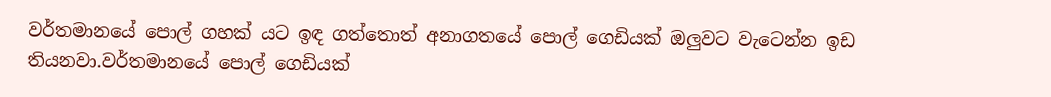වර්තමානයේ පොල් ගහක් යට ඉඳ ගත්තොත් අනාගතයේ පොල් ගෙඩියක් ඔලුවට වැටෙන්න ඉඩ තියනවා.වර්තමානයේ පොල් ගෙඩියක්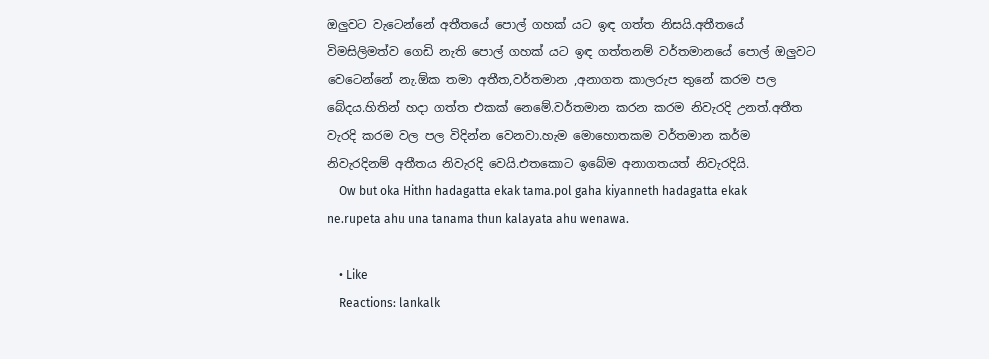ඔලුවට වැටෙන්නේ අතීතයේ පොල් ගහක් යට ඉඳ ගත්ත නිසයි.අතීතයේ විමසිලිමත්ව ගෙඩි නැති පොල් ගහක් යට ඉඳ ගත්තනම් වර්තමානයේ පොල් ඔලුවට වෙටෙන්නේ නැ.ඕක තමා අතීත,වර්තමාන ,අනාගත කාලරුප තුනේ කරම පල බේදය.හිතින් හදා ගත්ත එකක් නෙමේ.වර්තමාන කරන කරම නිවැරදි උනත්.අතීත වැරදි කරම වල පල විදින්න වෙනවා.හැම මොහොතකම වර්තමාන කර්ම නිවැරදිනම් අතීතය නිවැරදි වෙයි.එතකොට ඉබේම අනාගතයත් නිවැරදියි.
    Ow but oka Hithn hadagatta ekak tama.pol gaha kiyanneth hadagatta ekak ne.rupeta ahu una tanama thun kalayata ahu wenawa.

    • Like
    Reactions: lankalk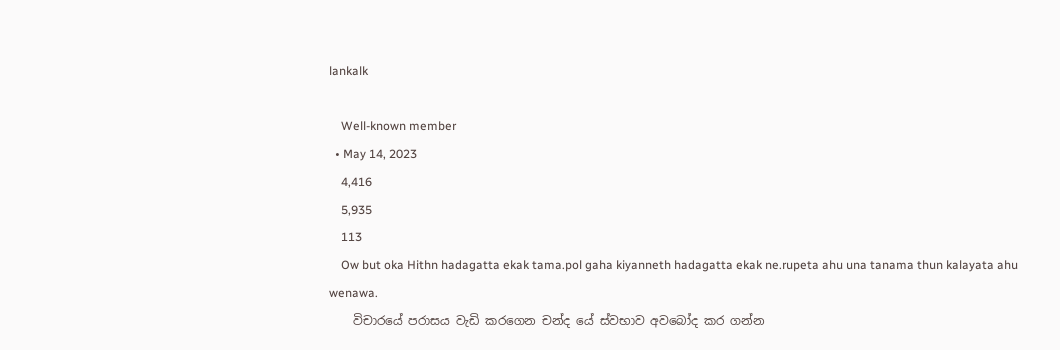lankalk

    Well-known member
  • May 14, 2023
    4,416
    5,935
    113
    Ow but oka Hithn hadagatta ekak tama.pol gaha kiyanneth hadagatta ekak ne.rupeta ahu una tanama thun kalayata ahu wenawa.
    විචාරයේ පරාසය වැඩි කරගෙන චන්ද යේ ස්වභාව අවබෝද කර ගන්න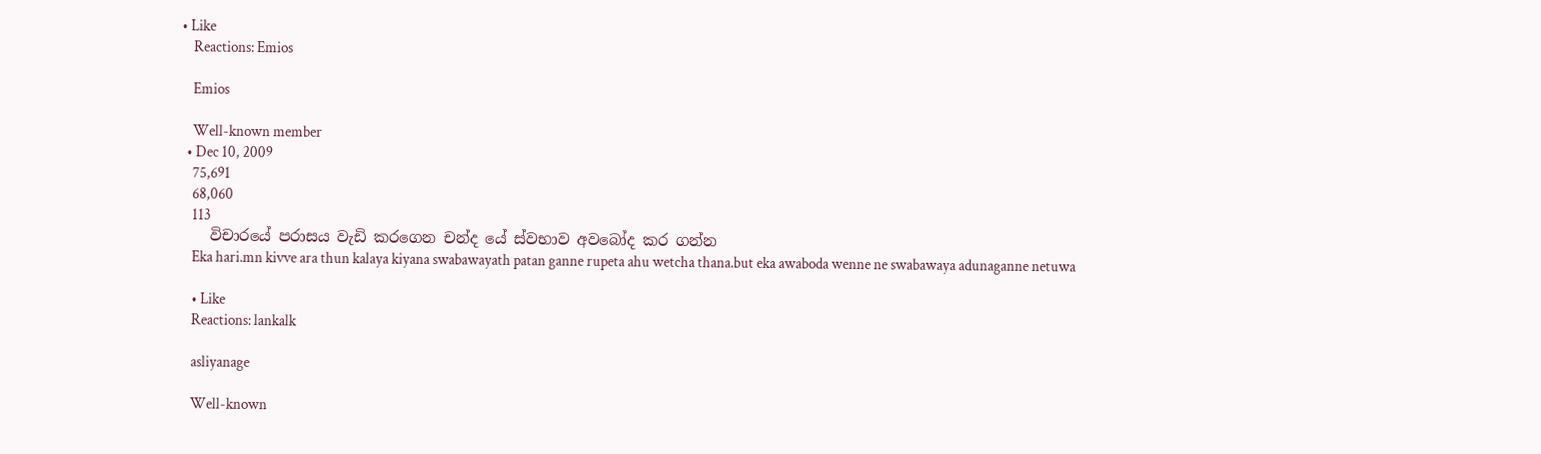• Like
    Reactions: Emios

    Emios

    Well-known member
  • Dec 10, 2009
    75,691
    68,060
    113
    විචාරයේ පරාසය වැඩි කරගෙන චන්ද යේ ස්වභාව අවබෝද කර ගන්න
    Eka hari.mn kivve ara thun kalaya kiyana swabawayath patan ganne rupeta ahu wetcha thana.but eka awaboda wenne ne swabawaya adunaganne netuwa

    • Like
    Reactions: lankalk

    asliyanage

    Well-known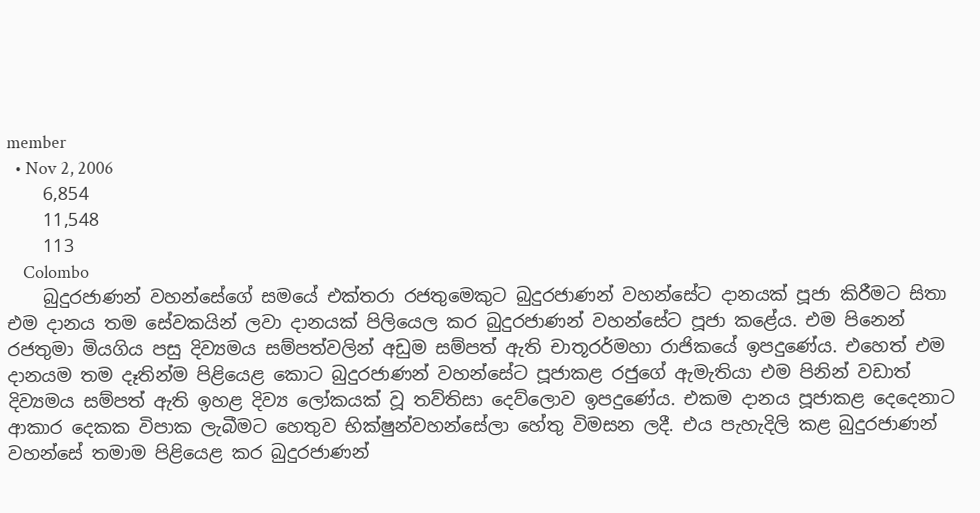member
  • Nov 2, 2006
    6,854
    11,548
    113
    Colombo
    බුදුරජාණන් වහන්සේගේ සමයේ එක්‌තරා රජතුමෙකුට බුදුරජාණන් වහන්සේට දානයක්‌ පූජා කිරීමට සිතා එම දානය තම සේවකයින් ලවා දානයක්‌ පිලියෙල කර බුදුරජාණන් වහන්සේට පූජා කළේය. එම පිනෙන් රජතුමා මියගිය පසු දිව්‍යමය සම්පත්වලින් අඩුම සම්පත් ඇති චාතූරර්මහා රාජිකයේ ඉපදුණේය. එහෙත් එම දානයම තම දෑතින්ම පිළියෙළ කොට බුදුරජාණන් වහන්සේට පූජාකළ රජුගේ ඇමැතියා එම පිනින් වඩාත් දිව්‍යමය සම්පත් ඇති ඉහළ දිව්‍ය ලෝකයක්‌ වූ තව්තිසා දෙව්ලොව ඉපදුණේය. එකම දානය පූජාකළ දෙදෙනාට ආකාර දෙකක විපාක ලැබීමට හෙතුව භික්‌ෂුන්වහන්සේලා හේතු විමසන ලදී. එය පැහැදිලි කළ බුදුරජාණන් වහන්සේ තමාම පිළියෙළ කර බුදුරජාණන්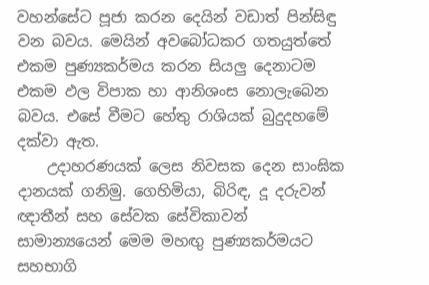වහන්සේට පූජා කරන දෙයින් වඩාත් පින්සිඳු වන බවය. මෙයින් අවබෝධකර ගතයුත්තේ එකම පුණ්‍යකර්මය කරන සියලු දෙනාටම එකම ඵල විපාක හා ආනිශංස නොලැබෙන බවය. එසේ වීමට හේතු රාශියක්‌ බුදුදහමේ දක්‌වා ඇත.
    උදාහරණයක්‌ ලෙස නිවසක දෙන සාංඝික දානයක්‌ ගනිමු. ගෙහිමියා, බිරිඳ, දූ දරුවන් ඥාතීන් සහ සේවක සේවිකාවන් සාමාන්‍යයෙන් මෙම මහඟු පුණ්‍යකර්මයට සහභාගි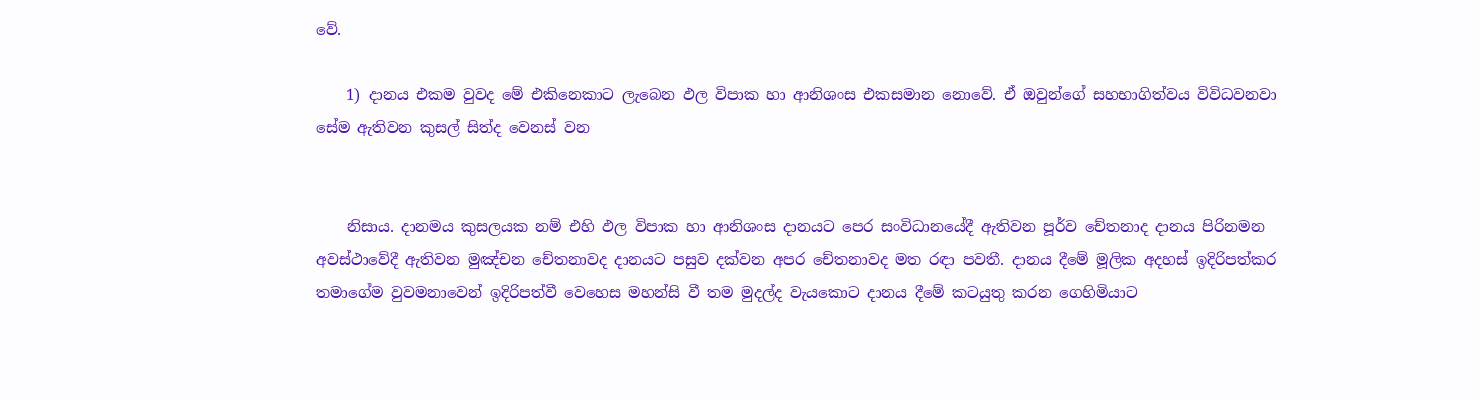වේ.

    1) දානය එකම වුවද මේ එකිනෙකාට ලැබෙන ඵල විපාක හා ආනිශංස එකසමාන නොවේ. ඒ ඔවුන්ගේ සහභාගිත්වය විවිධවනවා සේම ඇතිවන කුසල් සිත්ද වෙනස්‌ වන


    නිසාය. දානමය කුසලයක නම් එහි ඵල විපාක හා ආනිශංස දානයට පෙර සංවිධානයේදී ඇතිවන පූර්ව චේතනාද දානය පිරිනමන අවස්‌ථාවේදී ඇතිවන මුඤ්චන චේතනාවද දානයට පසුව දක්‌වන අපර චේතනාවද මත රඳා පවතී. දානය දීමේ මූලික අදහස්‌ ඉදිරිපත්කර තමාගේම වුවමනාවෙන් ඉදිරිපත්වී වෙහෙස මහන්සි වී තම මුදල්ද වැයකොට දානය දීමේ කටයුතු කරන ගෙහිමියාට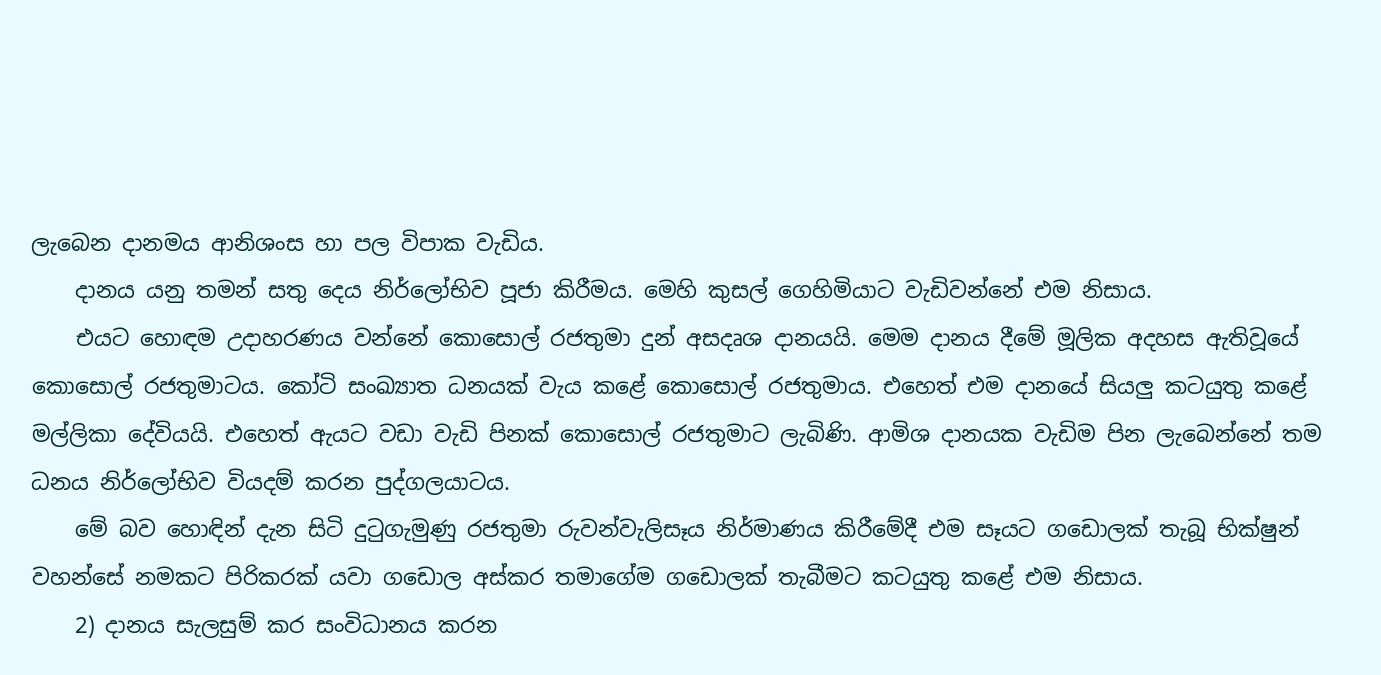ලැබෙන දානමය ආනිශංස හා පල විපාක වැඩිය.
    දානය යනු තමන් සතු දෙය නිර්ලෝභිව පූජා කිරීමය. මෙහි කුසල් ගෙහිමියාට වැඩිවන්නේ එම නිසාය.
    එයට හොඳම උදාහරණය වන්නේ කොසොල් රජතුමා දුන් අසදෘශ දානයයි. මෙම දානය දීමේ මූලික අදහස ඇතිවූයේ කොසොල් රජතුමාටය. කෝටි සංඛ්‍යාත ධනයක්‌ වැය කළේ කොසොල් රජතුමාය. එහෙත් එම දානයේ සියලු කටයුතු කළේ මල්ලිකා දේවියයි. එහෙත් ඇයට වඩා වැඩි පිනක්‌ කොසොල් රජතුමාට ලැබිණි. ආමිශ දානයක වැඩිම පින ලැබෙන්නේ තම ධනය නිර්ලෝභිව වියදම් කරන පුද්ගලයාටය.
    මේ බව හොඳින් දැන සිටි දුටුගැමුණු රජතුමා රුවන්වැලිසෑය නිර්මාණය කිරීමේදී එම සෑයට ගඩොලක්‌ තැබූ භික්‌ෂුන් වහන්සේ නමකට පිරිකරක්‌ යවා ගඩොල අස්‌කර තමාගේම ගඩොලක්‌ තැබීමට කටයුතු කළේ එම නිසාය.
    2) දානය සැලසුම් කර සංවිධානය කරන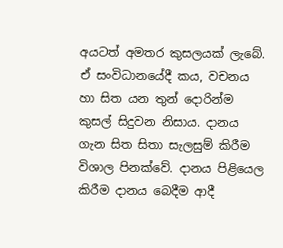අයටත් අමතර කුසලයක්‌ ලැබේ. ඒ සංවිධානයේදී කය, වචනය හා සිත යන තුන් දොරින්ම කුසල් සිදුවන නිසාය. දානය ගැන සිත සිතා සැලසුම් කිරීම විශාල පිනක්‌වේ. දානය පිළියෙල කිරීම දානය බෙදීම ආදී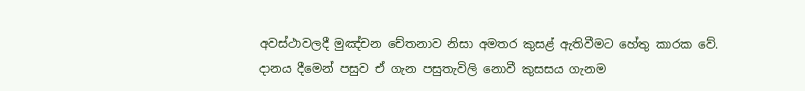අවස්‌ථාවලදී මුඤ්චන චේතනාව නිසා අමතර කුසළ් ඇතිවීමට හේතු කාරක වේ. දානය දීමෙන් පසුව ඒ ගැන පසුතැවිලි නොවී කුසසය ගැනම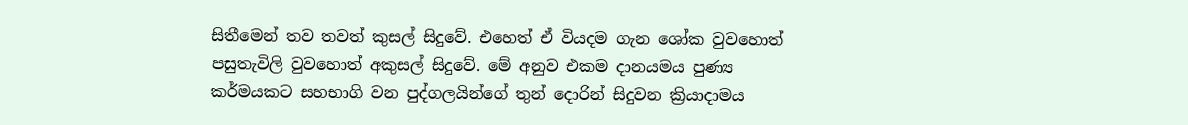සිතීමෙන් තව තවත් කුසල් සිදුවේ. එහෙත් ඒ වියදම ගැන ශෝක වුවහොත් පසුතැවිලි වුවහොත් අකුසල් සිදුවේ. මේ අනුව එකම දානයමය පුණ්‍ය කර්මයකට සහභාගි වන පුද්ගලයින්ගේ තුන් දොරින් සිදුවන ක්‍රියාදාමය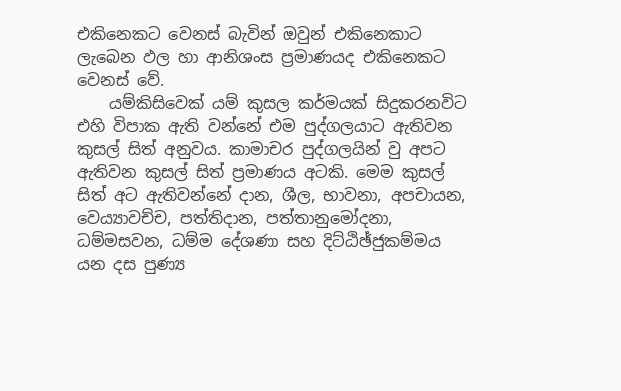එකිනෙකට වෙනස්‌ බැවින් ඔවුන් එකිනෙකාට ලැබෙන ඵල හා ආනිශංස ප්‍රමාණයද එකිනෙකට වෙනස්‌ වේ.
    යම්කිසිවෙක්‌ යම් කුසල කර්මයක්‌ සිදුකරනවිට එහි විපාක ඇති වන්නේ එම පුද්ගලයාට ඇතිවන කුසල් සිත් අනුවය. කාමාචර පුද්ගලයින් වු අපට ඇතිවන කුසල් සිත් ප්‍රමාණය අටකි. මෙම කුසල් සිත් අට ඇතිවන්නේ දාන, ශීල, භාවනා, අපචායන, වෙය්‍යාවච්ච, පත්තිදාන, පත්තානුමෝදනා, ධම්මසවන, ධම්ම දේශණා සහ දිට්‌ඨිඡ්ජුකම්මය යන දස පුණ්‍ය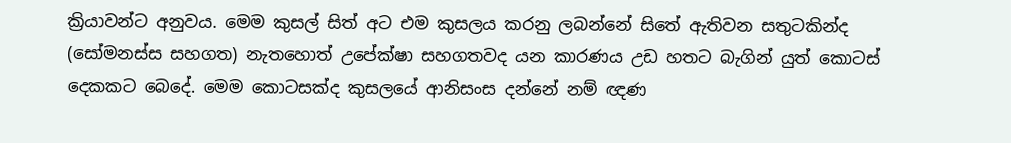ක්‍රියාවන්ට අනුවය. මෙම කුසල් සිත් අට එම කුසලය කරනු ලබන්නේ සිතේ ඇතිවන සතුටකින්ද (සෝමනස්‌ස සහගත) නැතහොත් උපේක්‌ෂා සහගතවද යන කාරණය උඩ හතට බැගින් යුත් කොටස්‌ දෙකකට බෙදේ. මෙම කොටසක්‌ද කුසලයේ ආනිසංස දන්නේ නම් ඥණ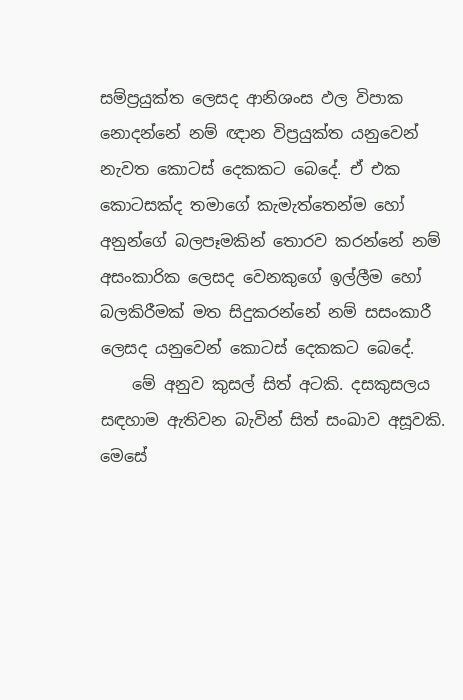සම්ප්‍රයුක්‌ත ලෙසද ආනිශංස ඵල විපාක නොදන්නේ නම් ඥාන විප්‍රයුක්‌ත යනුවෙන් නැවත කොටස්‌ දෙකකට බෙදේ. ඒ එක කොටසක්‌ද තමාගේ කැමැත්තෙන්ම හෝ අනුන්ගේ බලපෑමකින් තොරව කරන්නේ නම් අසංකාරික ලෙසද වෙනකුගේ ඉල්ලීම හෝ බලකිරීමක්‌ මත සිදුකරන්නේ නම් සසංකාරී ලෙසද යනුවෙන් කොටස්‌ දෙකකට බෙදේ.
    මේ අනුව කුසල් සිත් අටකි. දසකුසලය සඳහාම ඇතිවන බැවින් සිත් සංඛාව අසූවකි. මෙසේ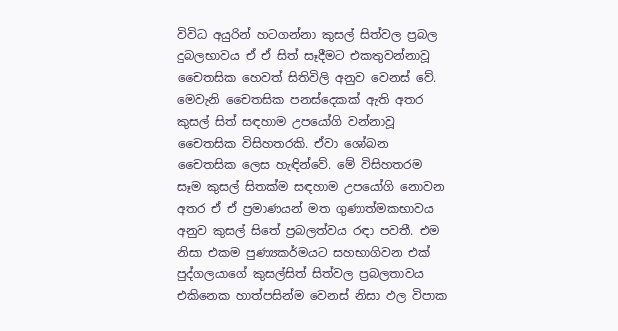විවිධ අයුරින් හටගන්නා කුසල් සිත්වල ප්‍රබල දුබලභාවය ඒ ඒ සිත් සෑදීමට එකතුවන්නාවූ චෛතසික හෙවත් සිතිවිලි අනුව වෙනස්‌ වේ. මෙවැනි චෛතසික පනස්‌දෙකක්‌ ඇති අතර කුසල් සිත් සඳහාම උපයෝගි වන්නාවූ චෛතසික විසිහතරකි. ඒවා ශෝබන චෛතසික ලෙස හැඳින්වේ. මේ විසිහතරම සෑම කුසල් සිතක්‌ම සඳහාම උපයෝගි නොවන අතර ඒ ඒ ප්‍රමාණයන් මත ගුණාත්මකභාවය අනුව කුසල් සිතේ ප්‍රබලත්වය රඳා පවතී. එම නිසා එකම පුණ්‍යකර්මයට සහභාගිවන එක්‌ පුද්ගලයාගේ කුසල්සිත් සිත්වල ප්‍රබලතාවය එකිනෙක හාත්පසින්ම වෙනස්‌ නිසා ඵල විපාක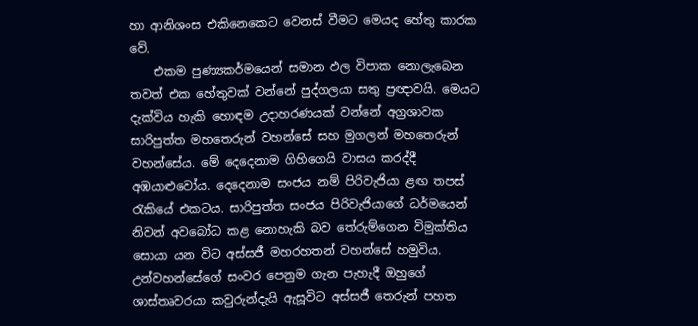හා ආනිශංස එකිනෙකෙට වෙනස්‌ වීමට මෙයද හේතු කාරක වේ.
    එකම පුණ්‍යකර්මයෙන් සමාන ඵල විපාක නොලැබෙන තවත් එක හේතුවක්‌ වන්නේ පුද්ගලයා සතු ප්‍රඥාවයි. මෙයට දැක්‌විය හැකි හොඳම උදාහරණයක්‌ වන්නේ අග්‍රශාවක සාරිපුත්ත මහතෙරුන් වහන්සේ සහ මුගලන් මහතෙරුන් වහන්සේය. මේ දෙදෙනාම ගිහිගෙයි වාසය කරද්දී අඹයාළුවෝය. දෙදෙනාම සංජය නම් පිරිවැජියා ළඟ තපස්‌ රැකියේ එකටය. සාරිපුත්ත සංජය පිරිවැජියාගේ ධර්මයෙන් නිවන් අවබෝධ කළ නොහැකි බව තේරුම්ගෙන විමුක්‌තිය සොයා යන විට අස්‌සජී මහරහතන් වහන්සේ හමුවිය. උන්වහන්සේගේ සංවර පෙනුම ගැන පැහැදී ඔහුගේ ශාස්‌තෘවරයා කවුරුන්දැයි ඇසූවිට අස්‌සජී තෙරුන් පහත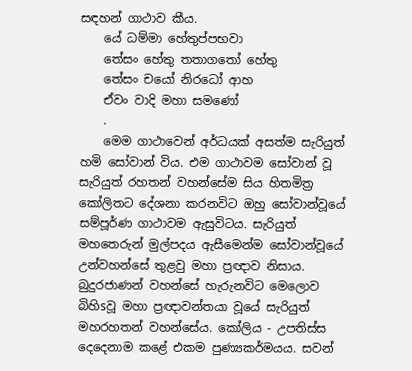සඳහන් ගාථාව කීය.
    යේ ධම්මා හේතුප්පභවා
    තේසං හේතු තතාගතෝ හේතු
    තේසං චයෝ නිරධෝ ආහ
    ඒවං වාදි මහා සමණෝ
    .
    මෙම ගාථාවෙන් අර්ධයක්‌ අසත්ම සැරියුත් හමි සෝවාන් විය. එම ගාථාවම සෝවාන් වූ සැරියුත් රහතන් වහන්සේම සිය හිතමිත්‍ර කෝලිතට දේශනා කරනවිට ඔහු සෝවාන්වූයේ සම්පූර්ණ ගාථාවම ඇසුවිටය. සැරියුත් මහතෙරුන් මුල්පදය ඇසීමෙන්ම සෝවාන්වූයේ උන්වහන්සේ තුළවු මහා ප්‍රඥාව නිසාය. බුදුරජාණන් වහන්සේ හැරුනවිට මෙලොව බිහිsවූ මහා ප්‍රඥාවන්තයා වූයේ සැරියුත් මහරහතන් වහන්සේය. කෝලිය - උපතිස්‌ස දෙදෙනාම කළේ එකම පුණ්‍යකර්මයය. සවන්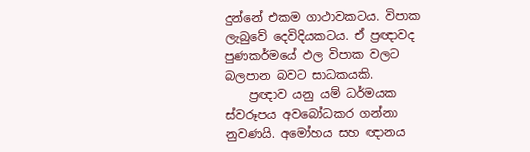දුන්නේ එකම ගාථාවකටය. විපාක ලැබුවේ දෙවිදියකටය. ඒ ප්‍රඥාවද පුණකර්මයේ ඵල විපාක වලට බලපාන බවට සාධකයකි.
    ප්‍රඥාව යනු යම් ධර්මයක ස්‌වරූපය අවබෝධකර ගන්නා නුවණයි. අමෝහය සහ ඥානය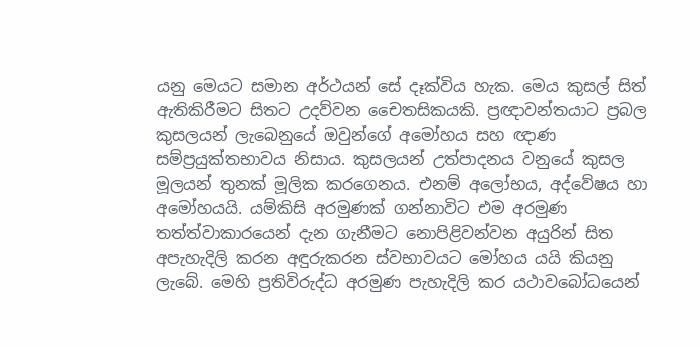යනු මෙයට සමාන අර්ථයන් සේ දෑක්‌විය හැක. මෙය කුසල් සිත් ඇතිකිරීමට සිතට උදව්වන චෛතසිකයකි. ප්‍රඥාවන්තයාට ප්‍රබල කුසලයන් ලැබෙනුයේ ඔවුන්ගේ අමෝහය සහ ඥාණ සම්ප්‍රයුක්‌තභාවය නිසාය. කුසලයන් උත්පාදනය වනුයේ කුසල මූලයන් තුනක්‌ මූලික කරගෙනය. එනම් අලෝභය, අද්වේෂය හා අමෝහයයි. යම්කිසි අරමුණක්‌ ගන්නාවිට එම අරමුණ තත්ත්වාකාරයෙන් දැන ගැනීමට නොපිළිවන්වන අයුරින් සිත අපැහැදිලි කරන අඳුරුකරන ස්‌වභාවයට මෝහය යයි කියනු ලැබේ. මෙහි ප්‍රතිවිරුද්ධ අරමුණ පැහැදිලි කර යථාවබෝධයෙන්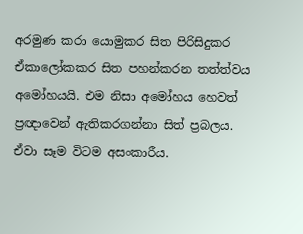අරමුණ කරා යොමුකර සිත පිරිසිදුකර ඒකාලෝකකර සිත පහන්කරන තත්ත්වය අමෝහයයි. එම නිසා අමෝහය හෙවත් ප්‍රඥාවෙන් ඇතිකරගන්නා සිත් ප්‍රබලය. ඒවා සෑම විටම අසංකාරීය.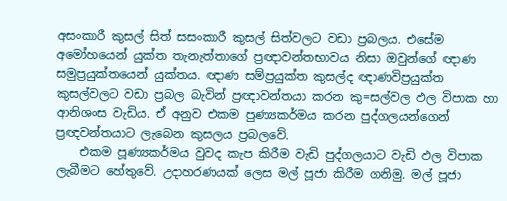අසංකාරී කුසල් සිත් සසංකාරී කුසල් සිත්වලට වඩා ප්‍රබලය. එසේම අමෝහයෙන් යුක්‌ත තැනැත්තාගේ ප්‍රඥාවන්තභාවය නිසා ඔවුන්ගේ ඥාණ සමුප්‍රයුක්‌තයෙන් යුක්‌තය. ඥාණ සම්ප්‍රයුක්‌ත කුසල්ද ඥාණවිප්‍රයුක්‌ත කුසල්වලට වඩා ප්‍රබල බැවින් ප්‍රඥාවන්තයා කරන කු=සල්වල ඵල විපාක හා ආනිශංස වැඩිය. ඒ අනුව එකම පුණ්‍යකර්මය කරන පුද්ගලයන්ගෙන් ප්‍රඥවන්තයාට ලැබෙන කුසලය ප්‍රබලවේ.
    එකම පූණ්‍යකර්මය වුවද කැප කිරීම වැඩි පුද්ගලයාට වැඩි ඵල විපාක ලැබීමට හේතුවේ. උදාහරණයක්‌ ලෙස මල් පූජා කිරීම ගනිමු. මල් පූජා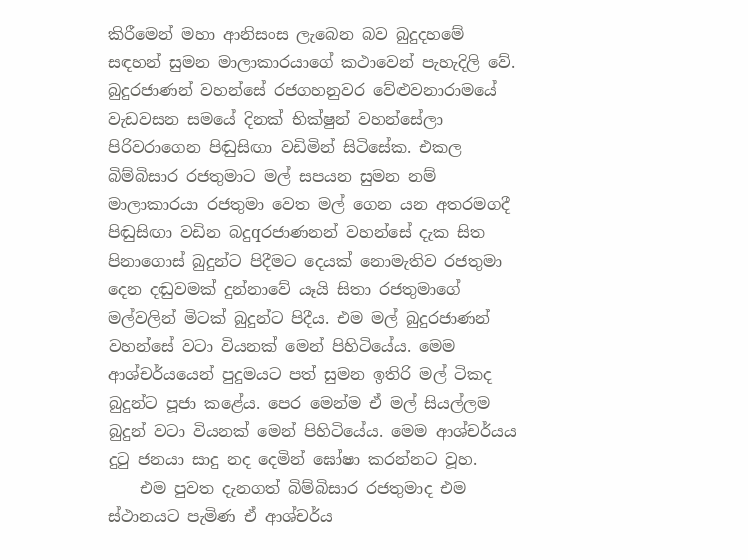කිරීමෙන් මහා ආනිසංස ලැබෙන බව බුදුදහමේ සඳහන් සුමන මාලාකාරයාගේ කථාවෙන් පැහැදිලි වේ. බුදුරජාණන් වහන්සේ රජගහනුවර වේළුවනාරාමයේ වැඩවසන සමයේ දිනක්‌ භික්‌ෂුන් වහන්සේලා පිරිවරාගෙන පිඬුසිඟා වඩිමින් සිටිසේක. එකල බිම්බිසාර රජතුමාට මල් සපයන සුමන නම් මාලාකාරයා රජතුමා වෙත මල් ගෙන යන අතරමගදී පිඬුසිඟා වඩින බදුqරජාණනන් වහන්සේ දැක සිත පිනාගොස්‌ බුදුන්ට පිදීමට දෙයක්‌ නොමැතිව රජතුමා දෙන දඬුවමක්‌ දුන්නාවේ යෑයි සිතා රජතුමාගේ මල්වලින් මිටක්‌ බුදුන්ට පිදීය. එම මල් බුදුරජාණන් වහන්සේ වටා වියනක්‌ මෙන් පිහිටියේය. මෙම ආශ්චර්යයෙන් පුදුමයට පත් සුමන ඉතිරි මල් ටිකද බුදුන්ට පූජා කළේය. පෙර මෙන්ම ඒ මල් සියල්ලම බුදුන් වටා වියනක්‌ මෙන් පිහිටියේය. මෙම ආශ්චර්යය දුටු ජනයා සාදු නද දෙමින් ඝෝෂා කරන්නට වූහ.
    එම පුවත දැනගත් බිම්බිසාර රජතුමාද එම ස්‌ථානයට පැමිණ ඒ ආශ්චර්ය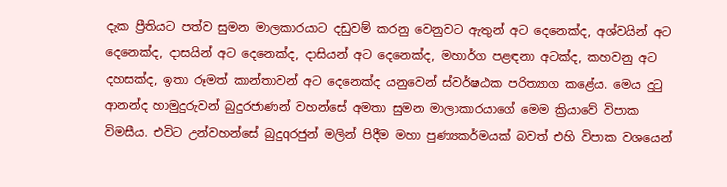දැක ප්‍රීතියට පත්ව සුමන මාලකාරයාට දඩුවම් කරනු වෙනුවට ඇතුන් අට දෙනෙක්‌ද, අශ්වයින් අට දෙනෙක්‌ද, දාසයින් අට දෙනෙක්‌ද, දාසියන් අට දෙනෙක්‌ද, මහාර්ග පළඳනා අටක්‌ද, කහවනු අට දහසක්‌ද, ඉතා රූමත් කාන්තාවන් අට දෙනෙක්‌ද යනුවෙන් ස්‌වර්ෂඨක පරිත්‍යාග කළේය. මෙය දුටු ආනන්ද හාමුදුරුවන් බුදුරජාණන් වහන්සේ අමතා සුමන මාලාකාරයාගේ මෙම ක්‍රියාවේ විපාක විමසීය. එවිට උන්වහන්සේ බුදුqරජුන් මලින් පිදීම මහා පුණ්‍යකර්මයක්‌ බවත් එහි විපාක වශයෙන්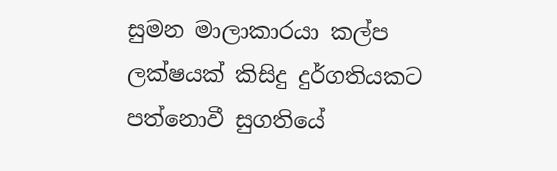සුමන මාලාකාරයා කල්ප ලක්‌ෂයක්‌ කිසිදු දුර්ගතියකට පත්නොවී සුගතියේ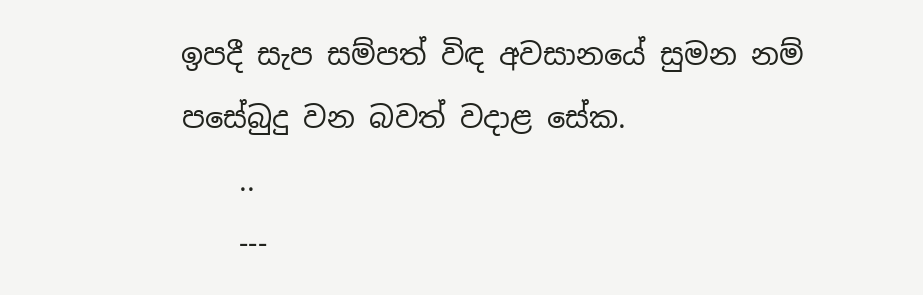ඉපදී සැප සම්පත් විඳ අවසානයේ සුමන නම් පසේබුදු වන බවත් වදාළ සේක.
    ..
    ---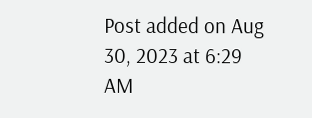Post added on Aug 30, 2023 at 6:29 AM